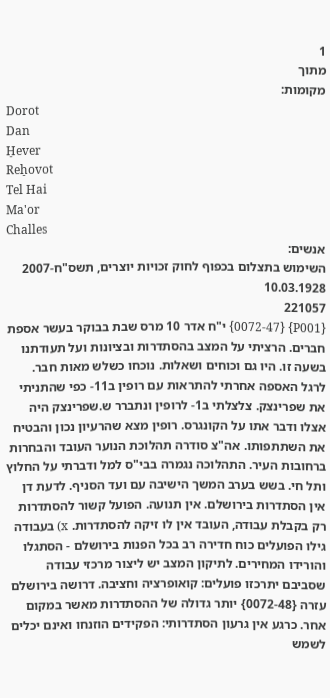1
מתוך
מקומות:
Dorot
Dan
H̠ever
Reh̠ovot
Tel Hai
Ma'or
Challes
אנשים:
השימוש בתצלום בכפוף לחוק זכויות יוצרים, תשס"ח-2007
10.03.1928
221057
{P001} {0072-47} י"ח אדר 10 מרס שבת בבוקר בעשר אספת חברים. הרציתי על המצב בהסתדרות ובציונות ועל תעודתנו בשעה זו. היו גם וכוחים ושאלות. נוכחו כשלש מאות חבר. לרגל האספה אחרתי להתראות עם רופין ב11- כפי שהתניתי את שפרינצק. צלצלתי ב1- לרופין ונתברר ש.שפרינצק היה אצלו ודבר אתו על הקונגרס. רופין מצא שהרעיון נכון והבטיח את השתתפותו. אה"צ סודרה תהלוכת הנוער העובד והבחרות ברחובות העיר. התהלוכה נגמרה בבי"ס למל ודברתי על החלוץ ותל חי. בשש בערב המשך הישיבה עם ועד הסניף. לדעת דן אין הסתדרות בירושלם. אין תנועה. הפועל קשור להסתדרות רק בקבלת עבודה, העובד אין לו זיקה להסתדרות. x) בעבודה גילו הפועלים כוח חדירה רב בכל הפנות בירושלם - הסתגלו והורידו המחירים. לתיקון המצב יש ליצור מרכזי עבודה שסביבם יתרכזו פועלים: קואופרציה וחציבה. דרושה בירושלם עזרה {0072-48} יותר גדולה של ההסתדרות מאשר במקום אחר. כרגע אין גרעון הסתדרותי: הפקידים הוזנחו ואינם יכלים לשמש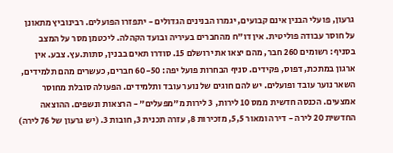גרעון, פועלי הבנין אינם קבועים, יגמרו הבנינים הגדולים - יתפזרו הפועלים. רבינוביץ מתאונן על חוסר עבודה פוליטית. אין דו"ח מהחברים בעיריה ובועד הקהלה. ליכטמן מסר על המצב בסניף: רשומים 260 חבר, מהם יצאו את ירושלם 15. סודרו תאים בבנין, סתות.עץ. צבע. אין ארגון במתכת, דפוס, פקידים. סניף הבחרות פועל יפה: 60-50 חברים, כעשרים מהם תלמידים, השאר נוער עובד ופועלים. יש להם חוגים של נוער עובד ותלמידים. הפעולה סובלת מחוסר אמצעים. הכנסה חדשית ממס 10 לירות, 3 לירות מ"מפעלים" - הרצאות ונשפים. ההוצאה החדשית 20 לירה - דירה ומאור 5,5, מזכירות 8, עזרה תכנית 3, חובות 3. (יש גרעון של 76 לירה)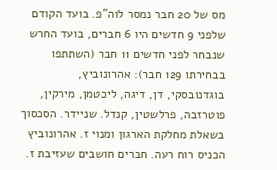מס של 20 חבר נמסר לוה"פ. בועד הקודם שלפני 9 חדשים היו 6 חברים, בועד החרש שנבחר לפני חדשים 11 חבר (השתתפו בבחירתו 129 חבר): אהרונוביץ, בוגדנובסקי, דן, דיגה, ליכטמן, מירקין, פוטרזבה, פרלשטין, קנדל. שניידר. הסכסוך בשאלת מחלקת הארגון ומנוי ז. אהרונוביץ הכניס רוח רעה. חברים חושבים שעזיבת ז.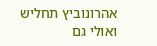אהרונוביץ תחליש ואולי גם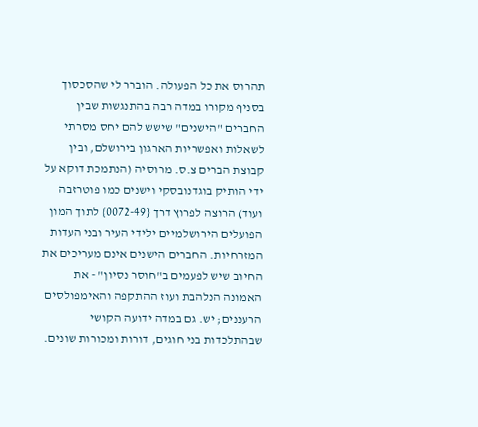תהרוס את כל הפעולה. הוברר לי שהסכסוך בסניף מקורו במדה רבה בהתנגשות שבין החברים "הישנים" שישש להם יחס מסרתי לשאלות ואפשריות הארגון בירושלם, ובין קבוצת הברים צ.ס. מרוסיה (הנתמכת דוקא על ידי הותיק בוגדנובסקי וישנים כמו פוטרזבה ועוד) הרוצה לפרוץ דרך {0072-49} לתוך המון הפועלים הירושלמיים ילידי העיר ובני העדות המזרחיות. החברים הישנים אינם מעריכים את החיוב שיש לפעמים ב"חוסר נסיון" - את האמונה הנלהבת ועוז ההתקפה והאימפולסים הרעננים; יש. גם במדה ידועה הקושי שבהתלכדות בני חוגים, דורות ומכורות שונים.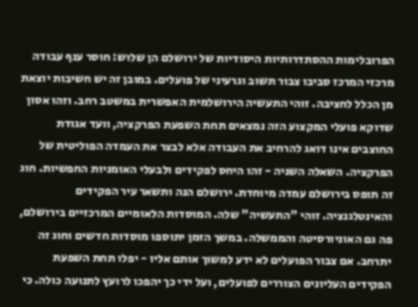הפרובלימות ההסתדרותיות היסודיות של ירושלם הן שלוש: חוסר ענף עבודה מרכזי המרכז סביבו צבור תשוב וגרעיני של פועלים. במובן זה יש חשיבות יוצאת מן הכלל לחציבה. זוהי התעשיה הירושלמית האפשרית במשטב רחב. וזהו אסון שדוקא פועלי המקצוע הזה נמצאים תחת השפעת הפרקציה, וועד אגודת החוצבים אינו דואג להרחיב את העבודה אלא לבצר את העמדה הפוליטית של הפרקציה. השאלה השניה - זהו היחס לפקידים ולבעלי האומניות החפשיות. חוג זה תופס בירושלם עמדה מיוחדת. ירושלם הנה ותשאר עיר הפקידים והאינטלגנציה. זוהי "התעשיה" שלה. המוסדות הלאומיים המרכזיים בירושלם, פה גם האוניורסיטה והממשלה. במשך הזמן יתוספו מוסדות חדשים וחוג זה יתרחב. אם צבור הפועלים לא ידע למשוך אותם אליו - יפלו תחת השפעת הפקידים העליונים הצוררים לפועלים, ועל ידי כך יהפכו לרועץ לתנועה כולה. כי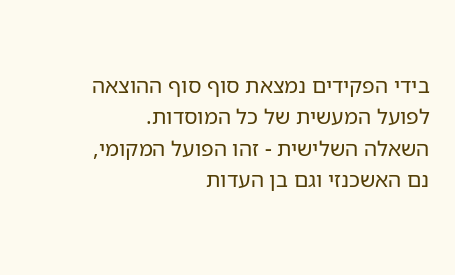בידי הפקידים נמצאת סוף סוף ההוצאה לפועל המעשית של כל המוסדות. השאלה השלישית - זהו הפועל המקומי, נם האשכנזי וגם בן העדות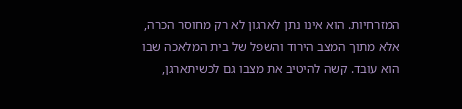המזרחיות. הוא אינו נתן לארגון לא רק מחוסר הכרה, אלא מתוך המצב הירוד והשפל של בית המלאכה שבו הוא עובד. קשה להיטיב את מצבו גם לכשיתארגן,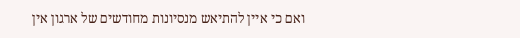ואם כי איין להתיאש מנסיונות מחודשים של ארגון אין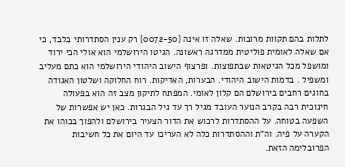לתלות בהם תקוות מרובות. שאלה זו אינה {0072-50} רק ענין הסתדרותי בלבד, כי אם שאלה לאומית פוליטית ממדרגה ראשונה. הגיטו הירושלמי הוא אולי הכי ירוד ומושפל מכל הגיטאות שבתפוצות. ופרצוף הישוב היהודי הירושלמי הוא כתם מעליב ומשפיל . בדמות הישוב היהודי. הבערות, האדיקות. רוח החלוקה ושלטון האגודה בחוגים רחבים בירושלם הם קלון לאומי. המפתח לתיקון מצב זה הוא בפעולה חינוכית רבה בקרב הנוער העובד מגיל רך עד גיל הבגרות. כאן יש אפשרות של השפעה בטוחה. על ההסתדרות לרכוש את הדור הצעיר בירושלם ולהפוך בכוהו את הקערה על פיה. וה"ת וההסתדרות כלה לא העריכו עד היום את כל חשיבות הפרובלימה הזאת.